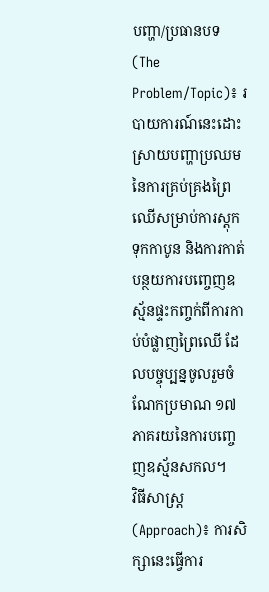បញ្ហា/ប្រធានបទ (The Problem/Topic)៖ របាយការណ៍នេះដោះស្រាយបញ្ហាប្រឈមនៃការគ្រប់គ្រងព្រៃឈើសម្រាប់ការស្តុកទុកកាបូន និងការកាត់បន្ថយការបញ្ចេញឧស្ម័នផ្ទះកញ្ចក់ពីការកាប់បំផ្លាញព្រៃឈើ ដែលបច្ចុប្បន្នចូលរួមចំណែកប្រមាណ ១៧ ភាគរយនៃការបញ្ចេញឧស្ម័នសកល។
វិធីសាស្ត្រ (Approach)៖ ការសិក្សានេះធ្វើការ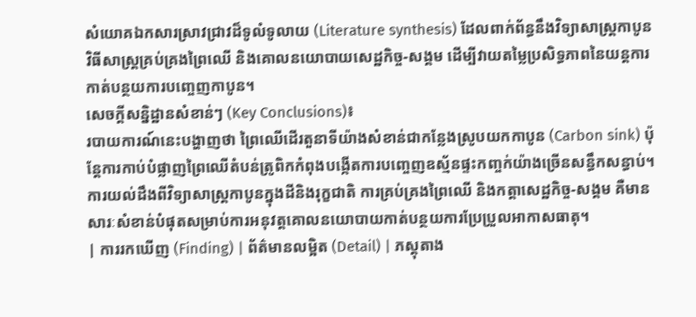សំយោគឯកសារស្រាវជ្រាវដ៏ទូលំទូលាយ (Literature synthesis) ដែលពាក់ព័ន្ធនឹងវិទ្យាសាស្ត្រកាបូន វិធីសាស្ត្រគ្រប់គ្រងព្រៃឈើ និងគោលនយោបាយសេដ្ឋកិច្ច-សង្គម ដើម្បីវាយតម្លៃប្រសិទ្ធភាពនៃយន្តការកាត់បន្ថយការបញ្ចេញកាបូន។
សេចក្តីសន្និដ្ឋានសំខាន់ៗ (Key Conclusions)៖
របាយការណ៍នេះបង្ហាញថា ព្រៃឈើដើរតួនាទីយ៉ាងសំខាន់ជាកន្លែងស្រូបយកកាបូន (Carbon sink) ប៉ុន្តែការកាប់បំផ្លាញព្រៃឈើតំបន់ត្រូពិកកំពុងបង្កើតការបញ្ចេញឧស្ម័នផ្ទះកញ្ចក់យ៉ាងច្រើនសន្ធឹកសន្ធាប់។ ការយល់ដឹងពីវិទ្យាសាស្ត្រកាបូនក្នុងដីនិងរុក្ខជាតិ ការគ្រប់គ្រងព្រៃឈើ និងកត្តាសេដ្ឋកិច្ច-សង្គម គឺមានសារៈសំខាន់បំផុតសម្រាប់ការអនុវត្តគោលនយោបាយកាត់បន្ថយការប្រែប្រួលអាកាសធាតុ។
| ការរកឃើញ (Finding) | ព័ត៌មានលម្អិត (Detail) | ភស្តុតាង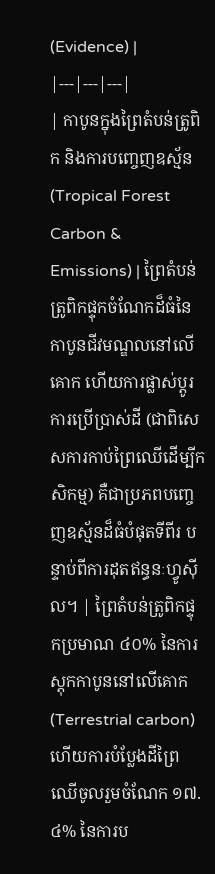(Evidence) |
|---|---|---|
| កាបូនក្នុងព្រៃតំបន់ត្រូពិក និងការបញ្ចេញឧស្ម័ន (Tropical Forest Carbon & Emissions) | ព្រៃតំបន់ត្រូពិកផ្ទុកចំណែកដ៏ធំនៃកាបូនជីវមណ្ឌលនៅលើគោក ហើយការផ្លាស់ប្តូរការប្រើប្រាស់ដី (ជាពិសេសការកាប់ព្រៃឈើដើម្បីកសិកម្ម) គឺជាប្រភពបញ្ចេញឧស្ម័នដ៏ធំបំផុតទីពីរ បន្ទាប់ពីការដុតឥន្ធនៈហ្វូស៊ីល។ | ព្រៃតំបន់ត្រូពិកផ្ទុកប្រមាណ ៤០% នៃការស្តុកកាបូននៅលើគោក (Terrestrial carbon) ហើយការបំប្លែងដីព្រៃឈើចូលរួមចំណែក ១៧.៤% នៃការប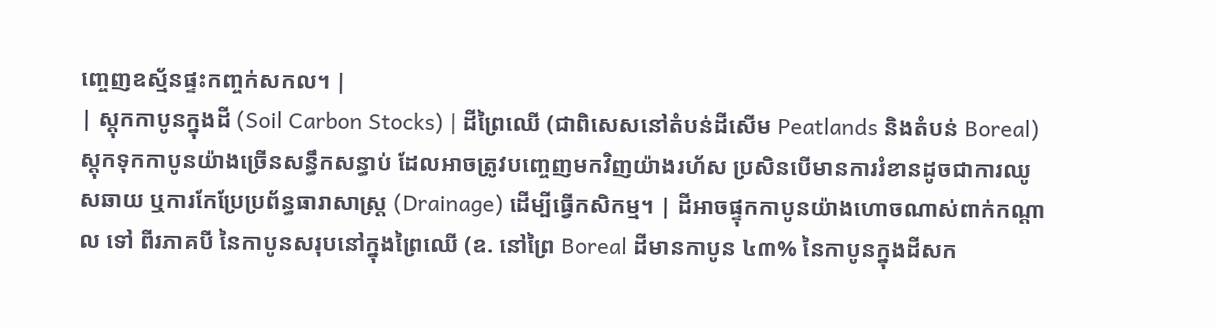ញ្ចេញឧស្ម័នផ្ទះកញ្ចក់សកល។ |
| ស្តុកកាបូនក្នុងដី (Soil Carbon Stocks) | ដីព្រៃឈើ (ជាពិសេសនៅតំបន់ដីសើម Peatlands និងតំបន់ Boreal) ស្តុកទុកកាបូនយ៉ាងច្រើនសន្ធឹកសន្ធាប់ ដែលអាចត្រូវបញ្ចេញមកវិញយ៉ាងរហ័ស ប្រសិនបើមានការរំខានដូចជាការឈូសឆាយ ឬការកែប្រែប្រព័ន្ធធារាសាស្ត្រ (Drainage) ដើម្បីធ្វើកសិកម្ម។ | ដីអាចផ្ទុកកាបូនយ៉ាងហោចណាស់ពាក់កណ្តាល ទៅ ពីរភាគបី នៃកាបូនសរុបនៅក្នុងព្រៃឈើ (ឧ. នៅព្រៃ Boreal ដីមានកាបូន ៤៣% នៃកាបូនក្នុងដីសក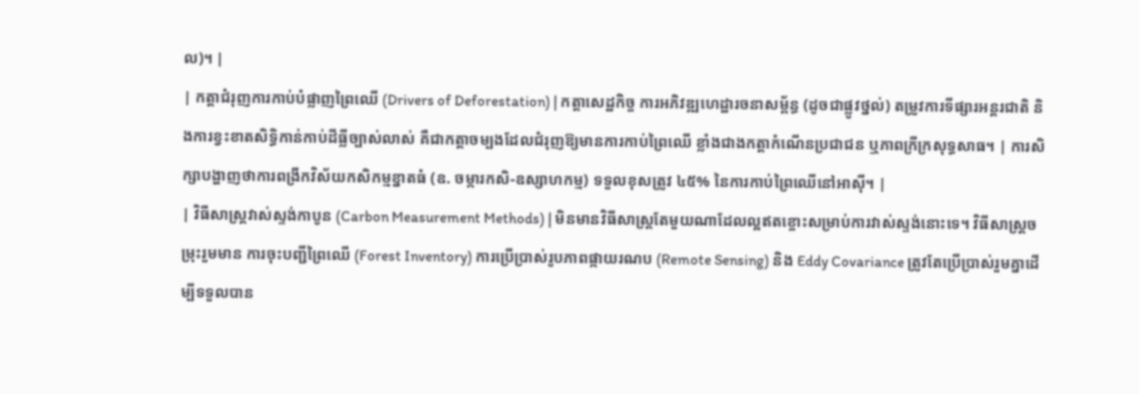ល)។ |
| កត្តាជំរុញការកាប់បំផ្លាញព្រៃឈើ (Drivers of Deforestation) | កត្តាសេដ្ឋកិច្ច ការអភិវឌ្ឍហេដ្ឋារចនាសម្ព័ន្ធ (ដូចជាផ្លូវថ្នល់) តម្រូវការទីផ្សារអន្តរជាតិ និងការខ្វះខាតសិទ្ធិកាន់កាប់ដីធ្លីច្បាស់លាស់ គឺជាកត្តាចម្បងដែលជំរុញឱ្យមានការកាប់ព្រៃឈើ ខ្លាំងជាងកត្តាកំណើនប្រជាជន ឬភាពក្រីក្រសុទ្ធសាធ។ | ការសិក្សាបង្ហាញថាការពង្រីកវិស័យកសិកម្មខ្នាតធំ (ឧ. ចម្ការកសិ-ឧស្សាហកម្ម) ទទួលខុសត្រូវ ៤៥% នៃការកាប់ព្រៃឈើនៅអាស៊ី។ |
| វិធីសាស្ត្រវាស់ស្ទង់កាបូន (Carbon Measurement Methods) | មិនមានវិធីសាស្ត្រតែមួយណាដែលល្អឥតខ្ចោះសម្រាប់ការវាស់ស្ទង់នោះទេ។ វិធីសាស្ត្រចម្រុះរួមមាន ការចុះបញ្ជីព្រៃឈើ (Forest Inventory) ការប្រើប្រាស់រូបភាពផ្កាយរណប (Remote Sensing) និង Eddy Covariance ត្រូវតែប្រើប្រាស់រួមគ្នាដើម្បីទទួលបាន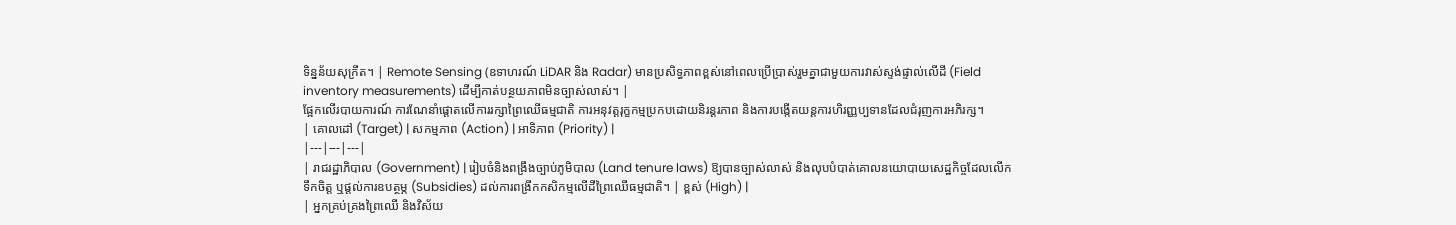ទិន្នន័យសុក្រឹត។ | Remote Sensing (ឧទាហរណ៍ LiDAR និង Radar) មានប្រសិទ្ធភាពខ្ពស់នៅពេលប្រើប្រាស់រួមគ្នាជាមួយការវាស់ស្ទង់ផ្ទាល់លើដី (Field inventory measurements) ដើម្បីកាត់បន្ថយភាពមិនច្បាស់លាស់។ |
ផ្អែកលើរបាយការណ៍ ការណែនាំផ្តោតលើការរក្សាព្រៃឈើធម្មជាតិ ការអនុវត្តរុក្ខកម្មប្រកបដោយនិរន្តរភាព និងការបង្កើតយន្តការហិរញ្ញប្បទានដែលជំរុញការអភិរក្ស។
| គោលដៅ (Target) | សកម្មភាព (Action) | អាទិភាព (Priority) |
|---|---|---|
| រាជរដ្ឋាភិបាល (Government) | រៀបចំនិងពង្រឹងច្បាប់ភូមិបាល (Land tenure laws) ឱ្យបានច្បាស់លាស់ និងលុបបំបាត់គោលនយោបាយសេដ្ឋកិច្ចដែលលើកទឹកចិត្ត ឬផ្តល់ការឧបត្ថម្ភ (Subsidies) ដល់ការពង្រីកកសិកម្មលើដីព្រៃឈើធម្មជាតិ។ | ខ្ពស់ (High) |
| អ្នកគ្រប់គ្រងព្រៃឈើ និងវិស័យ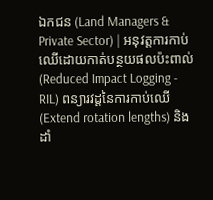ឯកជន (Land Managers & Private Sector) | អនុវត្តការកាប់ឈើដោយកាត់បន្ថយផលប៉ះពាល់ (Reduced Impact Logging - RIL) ពន្យារវដ្តនៃការកាប់ឈើ (Extend rotation lengths) និងដាំ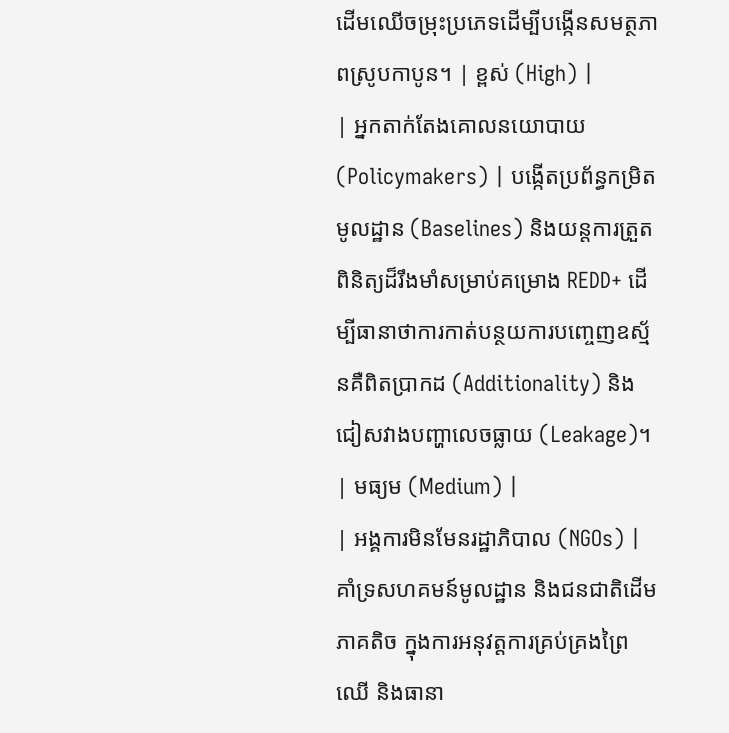ដើមឈើចម្រុះប្រភេទដើម្បីបង្កើនសមត្ថភាពស្រូបកាបូន។ | ខ្ពស់ (High) |
| អ្នកតាក់តែងគោលនយោបាយ (Policymakers) | បង្កើតប្រព័ន្ធកម្រិតមូលដ្ឋាន (Baselines) និងយន្តការត្រួតពិនិត្យដ៏រឹងមាំសម្រាប់គម្រោង REDD+ ដើម្បីធានាថាការកាត់បន្ថយការបញ្ចេញឧស្ម័នគឺពិតប្រាកដ (Additionality) និងជៀសវាងបញ្ហាលេចធ្លាយ (Leakage)។ | មធ្យម (Medium) |
| អង្គការមិនមែនរដ្ឋាភិបាល (NGOs) | គាំទ្រសហគមន៍មូលដ្ឋាន និងជនជាតិដើមភាគតិច ក្នុងការអនុវត្តការគ្រប់គ្រងព្រៃឈើ និងធានា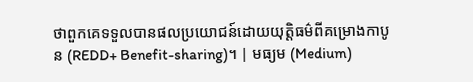ថាពួកគេទទួលបានផលប្រយោជន៍ដោយយុត្តិធម៌ពីគម្រោងកាបូន (REDD+ Benefit-sharing)។ | មធ្យម (Medium)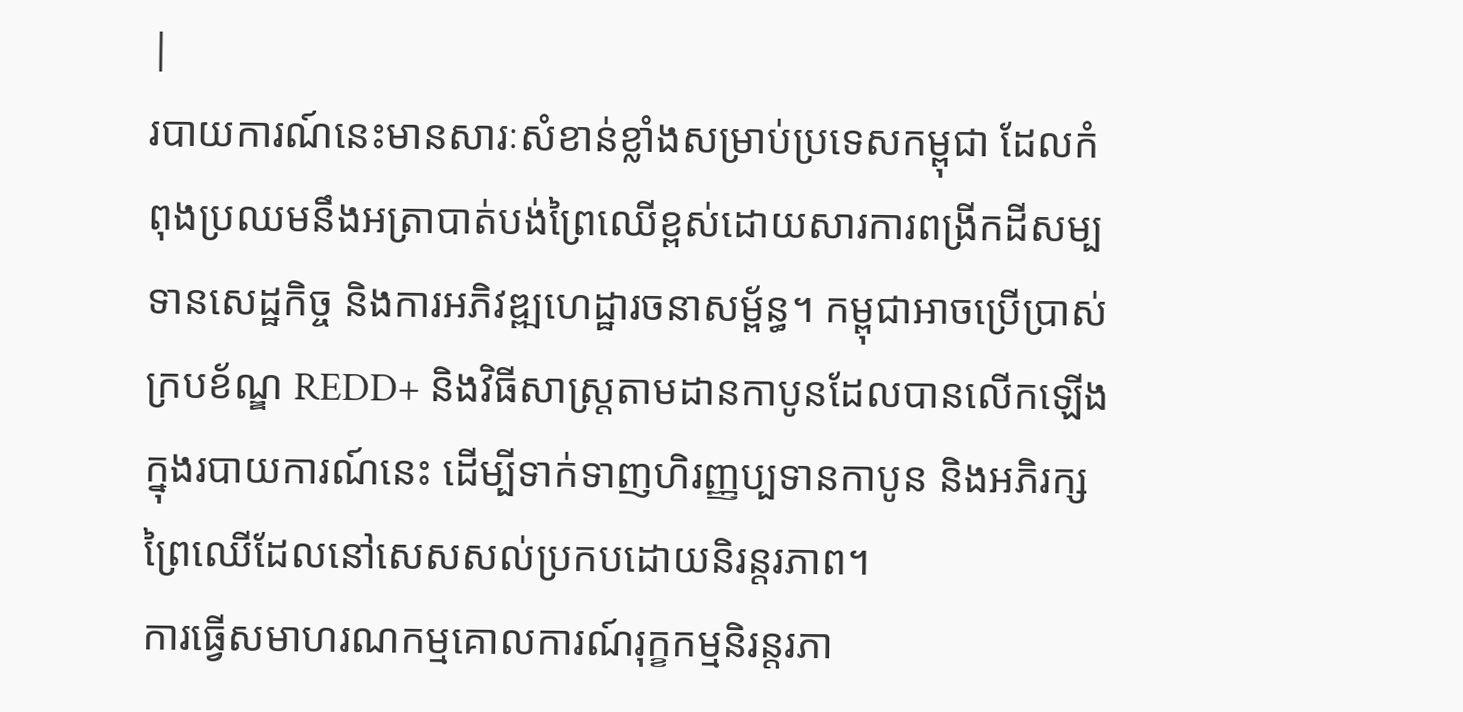|
របាយការណ៍នេះមានសារៈសំខាន់ខ្លាំងសម្រាប់ប្រទេសកម្ពុជា ដែលកំពុងប្រឈមនឹងអត្រាបាត់បង់ព្រៃឈើខ្ពស់ដោយសារការពង្រីកដីសម្បទានសេដ្ឋកិច្ច និងការអភិវឌ្ឍហេដ្ឋារចនាសម្ព័ន្ធ។ កម្ពុជាអាចប្រើប្រាស់ក្របខ័ណ្ឌ REDD+ និងវិធីសាស្ត្រតាមដានកាបូនដែលបានលើកឡើងក្នុងរបាយការណ៍នេះ ដើម្បីទាក់ទាញហិរញ្ញប្បទានកាបូន និងអភិរក្សព្រៃឈើដែលនៅសេសសល់ប្រកបដោយនិរន្តរភាព។
ការធ្វើសមាហរណកម្មគោលការណ៍រុក្ខកម្មនិរន្តរភា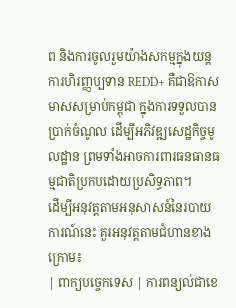ព និងការចូលរួមយ៉ាងសកម្មក្នុងយន្តការហិរញ្ញប្បទាន REDD+ គឺជាឱកាសមាសសម្រាប់កម្ពុជា ក្នុងការទទួលបានប្រាក់ចំណូល ដើម្បីអភិវឌ្ឍសេដ្ឋកិច្ចមូលដ្ឋាន ព្រមទាំងអាចការពារធនធានធម្មជាតិប្រកបដោយប្រសិទ្ធភាព។
ដើម្បីអនុវត្តតាមអនុសាសន៍នៃរបាយការណ៍នេះ គួរអនុវត្តតាមជំហានខាងក្រោម៖
| ពាក្យបច្ចេកទេស | ការពន្យល់ជាខេ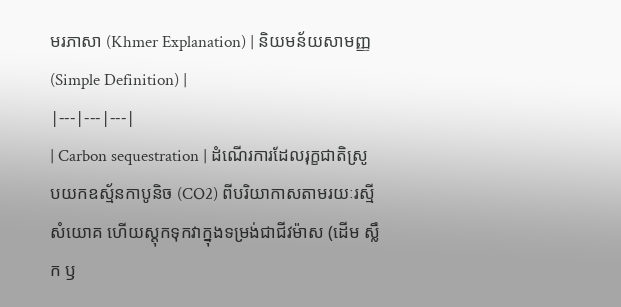មរភាសា (Khmer Explanation) | និយមន័យសាមញ្ញ (Simple Definition) |
|---|---|---|
| Carbon sequestration | ដំណើរការដែលរុក្ខជាតិស្រូបយកឧស្ម័នកាបូនិច (CO2) ពីបរិយាកាសតាមរយៈរស្មីសំយោគ ហើយស្តុកទុកវាក្នុងទម្រង់ជាជីវម៉ាស (ដើម ស្លឹក ឫ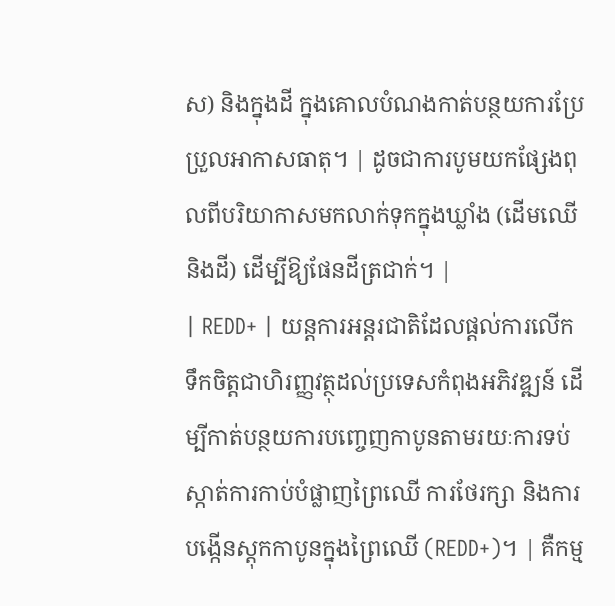ស) និងក្នុងដី ក្នុងគោលបំណងកាត់បន្ថយការប្រែប្រួលអាកាសធាតុ។ | ដូចជាការបូមយកផ្សែងពុលពីបរិយាកាសមកលាក់ទុកក្នុងឃ្លាំង (ដើមឈើ និងដី) ដើម្បីឱ្យផែនដីត្រជាក់។ |
| REDD+ | យន្តការអន្តរជាតិដែលផ្តល់ការលើកទឹកចិត្តជាហិរញ្ញវត្ថុដល់ប្រទេសកំពុងអភិវឌ្ឍន៍ ដើម្បីកាត់បន្ថយការបញ្ចេញកាបូនតាមរយៈការទប់ស្កាត់ការកាប់បំផ្លាញព្រៃឈើ ការថែរក្សា និងការបង្កើនស្តុកកាបូនក្នុងព្រៃឈើ (REDD+)។ | គឺកម្ម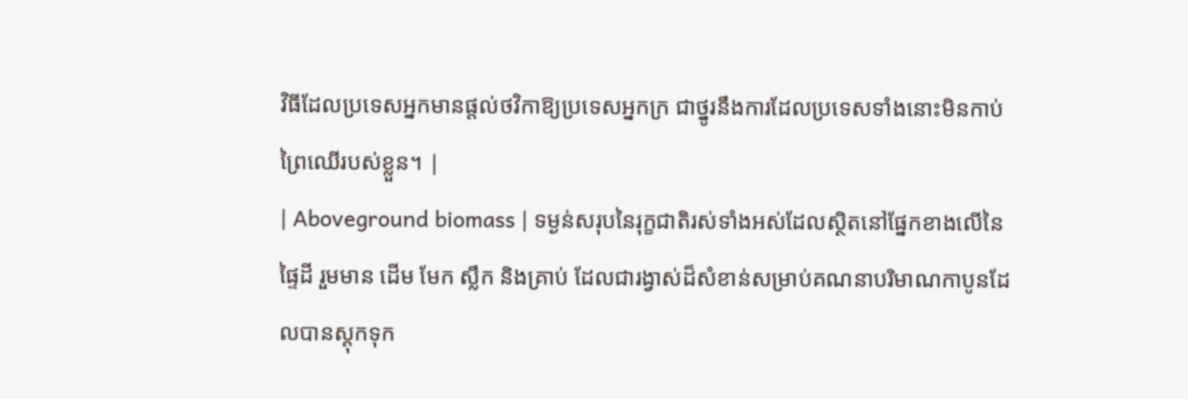វិធីដែលប្រទេសអ្នកមានផ្តល់ថវិកាឱ្យប្រទេសអ្នកក្រ ជាថ្នូរនឹងការដែលប្រទេសទាំងនោះមិនកាប់ព្រៃឈើរបស់ខ្លួន។ |
| Aboveground biomass | ទម្ងន់សរុបនៃរុក្ខជាតិរស់ទាំងអស់ដែលស្ថិតនៅផ្នែកខាងលើនៃផ្ទៃដី រួមមាន ដើម មែក ស្លឹក និងគ្រាប់ ដែលជារង្វាស់ដ៏សំខាន់សម្រាប់គណនាបរិមាណកាបូនដែលបានស្តុកទុក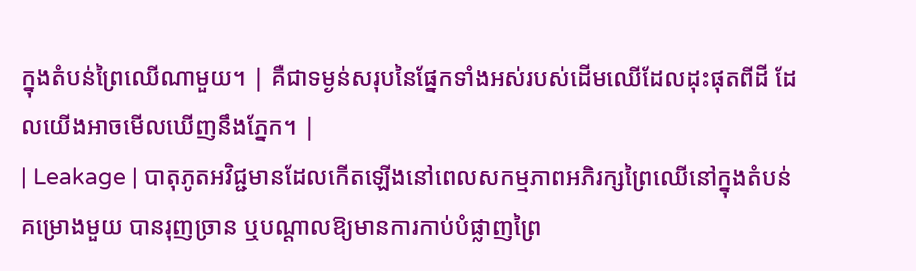ក្នុងតំបន់ព្រៃឈើណាមួយ។ | គឺជាទម្ងន់សរុបនៃផ្នែកទាំងអស់របស់ដើមឈើដែលដុះផុតពីដី ដែលយើងអាចមើលឃើញនឹងភ្នែក។ |
| Leakage | បាតុភូតអវិជ្ជមានដែលកើតឡើងនៅពេលសកម្មភាពអភិរក្សព្រៃឈើនៅក្នុងតំបន់គម្រោងមួយ បានរុញច្រាន ឬបណ្តាលឱ្យមានការកាប់បំផ្លាញព្រៃ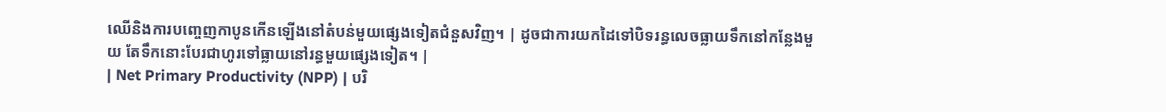ឈើនិងការបញ្ចេញកាបូនកើនឡើងនៅតំបន់មួយផ្សេងទៀតជំនួសវិញ។ | ដូចជាការយកដៃទៅបិទរន្ធលេចធ្លាយទឹកនៅកន្លែងមួយ តែទឹកនោះបែរជាហូរទៅធ្លាយនៅរន្ធមួយផ្សេងទៀត។ |
| Net Primary Productivity (NPP) | បរិ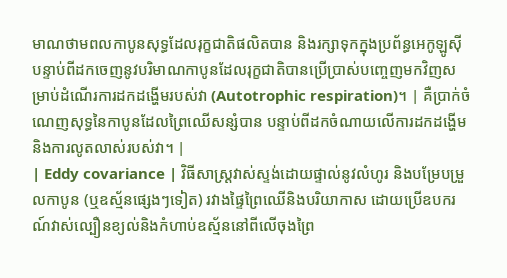មាណថាមពលកាបូនសុទ្ធដែលរុក្ខជាតិផលិតបាន និងរក្សាទុកក្នុងប្រព័ន្ធអេកូឡូស៊ី បន្ទាប់ពីដកចេញនូវបរិមាណកាបូនដែលរុក្ខជាតិបានប្រើប្រាស់បញ្ចេញមកវិញសម្រាប់ដំណើរការដកដង្ហើមរបស់វា (Autotrophic respiration)។ | គឺប្រាក់ចំណេញសុទ្ធនៃកាបូនដែលព្រៃឈើសន្សំបាន បន្ទាប់ពីដកចំណាយលើការដកដង្ហើមនិងការលូតលាស់របស់វា។ |
| Eddy covariance | វិធីសាស្ត្រវាស់ស្ទង់ដោយផ្ទាល់នូវលំហូរ និងបម្រែបម្រួលកាបូន (ឬឧស្ម័នផ្សេងៗទៀត) រវាងផ្ទៃព្រៃឈើនិងបរិយាកាស ដោយប្រើឧបករណ៍វាស់ល្បឿនខ្យល់និងកំហាប់ឧស្ម័ននៅពីលើចុងព្រៃ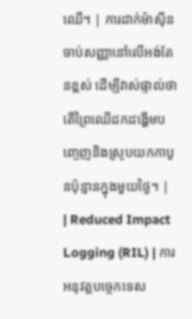ឈើ។ | ការដាក់ម៉ាស៊ីនចាប់សញ្ញានៅលើអង់តែនខ្ពស់ ដើម្បីវាស់ផ្ទាល់ថាតើព្រៃឈើដកដង្ហើមបញ្ចេញនិងស្រូបយកកាបូនប៉ុន្មានក្នុងមួយថ្ងៃ។ |
| Reduced Impact Logging (RIL) | ការអនុវត្តបច្ចេកទេស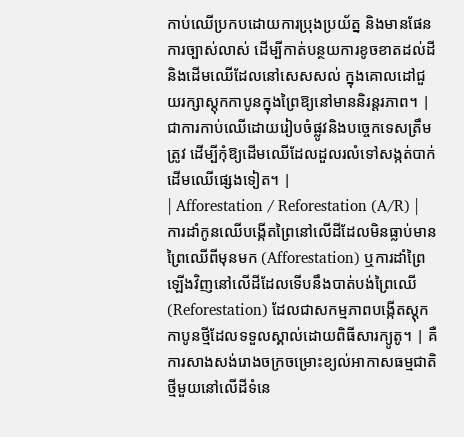កាប់ឈើប្រកបដោយការប្រុងប្រយ័ត្ន និងមានផែនការច្បាស់លាស់ ដើម្បីកាត់បន្ថយការខូចខាតដល់ដី និងដើមឈើដែលនៅសេសសល់ ក្នុងគោលដៅជួយរក្សាស្តុកកាបូនក្នុងព្រៃឱ្យនៅមាននិរន្តរភាព។ | ជាការកាប់ឈើដោយរៀបចំផ្លូវនិងបច្ចេកទេសត្រឹមត្រូវ ដើម្បីកុំឱ្យដើមឈើដែលដួលរលំទៅសង្កត់បាក់ដើមឈើផ្សេងទៀត។ |
| Afforestation / Reforestation (A/R) | ការដាំកូនឈើបង្កើតព្រៃនៅលើដីដែលមិនធ្លាប់មានព្រៃឈើពីមុនមក (Afforestation) ឬការដាំព្រៃឡើងវិញនៅលើដីដែលទើបនឹងបាត់បង់ព្រៃឈើ (Reforestation) ដែលជាសកម្មភាពបង្កើតស្តុកកាបូនថ្មីដែលទទួលស្គាល់ដោយពិធីសារក្យូតូ។ | គឺការសាងសង់រោងចក្រចម្រោះខ្យល់អាកាសធម្មជាតិថ្មីមួយនៅលើដីទំនេ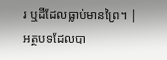រ ឬដីដែលធ្លាប់មានព្រៃ។ |
អត្ថបទដែលបា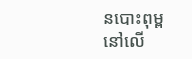នបោះពុម្ពនៅលើ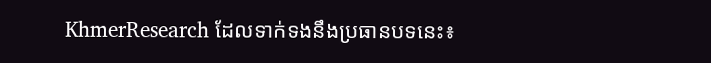KhmerResearch ដែលទាក់ទងនឹងប្រធានបទនេះ៖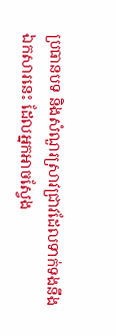ប្រធានបទ និងសំណួរស្រាវជ្រាវដែលទាក់ទងនឹងឯកសារនេះ ដែលអ្នកអាចស្វែង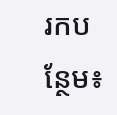រកបន្ថែម៖